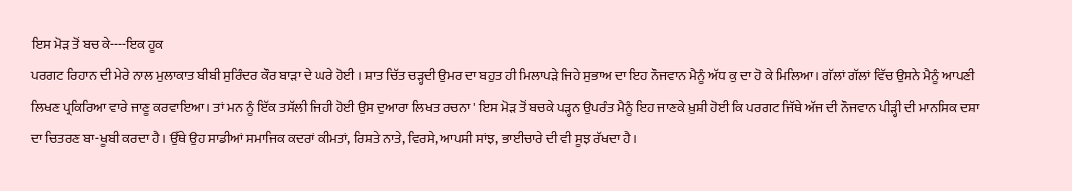ਇਸ ਮੋੜ ਤੋਂ ਬਚ ਕੇ----ਇਕ ਹੂਕ
ਪਰਗਟ ਰਿਹਾਨ ਦੀ ਮੇਰੇ ਨਾਲ ਮੁਲਾਕਾਤ ਬੀਬੀ ਸੁਰਿੰਦਰ ਕੌਰ ਬਾੜਾ ਦੇ ਘਰੇ ਹੋਈ । ਸ਼ਾਤ ਚਿੱਤ ਚੜ੍ਹਦੀ ਉਮਰ ਦਾ ਬਹੁਤ ਹੀ ਮਿਲਾਪੜੇ ਜਿਹੇ ਸੁਭਾਅ ਦਾ ਇਹ ਨੌਜਵਾਨ ਮੈਨੂੰ ਅੱਧ ਕੁ ਦਾ ਹੋ ਕੇ ਮਿਲਿਆ। ਗੱਲਾਂ ਗੱਲਾਂ ਵਿੱਚ ਉਸਨੇ ਮੈਨੂੰ ਆਪਣੀ ਲਿਖਣ ਪ੍ਰਕਿਰਿਆ ਵਾਰੇ ਜਾਣੂ ਕਰਵਾਇਆ। ਤਾਂ ਮਨ ਨੂੰ ਇੱਕ ਤਸੱਲੀ ਜਿਹੀ ਹੋਈ ਉਸ ਦੁਆਰਾ ਲਿਖਤ ਰਚਨਾ ' ਇਸ ਮੋੜ ਤੋਂ ਬਚਕੇ ਪੜ੍ਹਨ ਉਪਰੰਤ ਮੈਨੂੰ ਇਹ ਜਾਣਕੇ ਖ਼ੁਸ਼ੀ ਹੋਈ ਕਿ ਪਰਗਟ ਜਿੱਥੇ ਅੱਜ ਦੀ ਨੌਜਵਾਨ ਪੀੜ੍ਹੀ ਦੀ ਮਾਨਸਿਕ ਦਸ਼ਾ ਦਾ ਚਿਤਰਣ ਬਾ-ਖੂਬੀ ਕਰਦਾ ਹੈ। ਉੱਥੇ ਉਹ ਸਾਡੀਆਂ ਸਮਾਜਿਕ ਕਦਰਾਂ ਕੀਮਤਾਂ, ਰਿਸ਼ਤੇ ਨਾਤੇ, ਵਿਰਸੇ, ਆਪਸੀ ਸਾਂਝ, ਭਾਈਚਾਰੇ ਦੀ ਵੀ ਸੂਝ ਰੱਖਦਾ ਹੈ।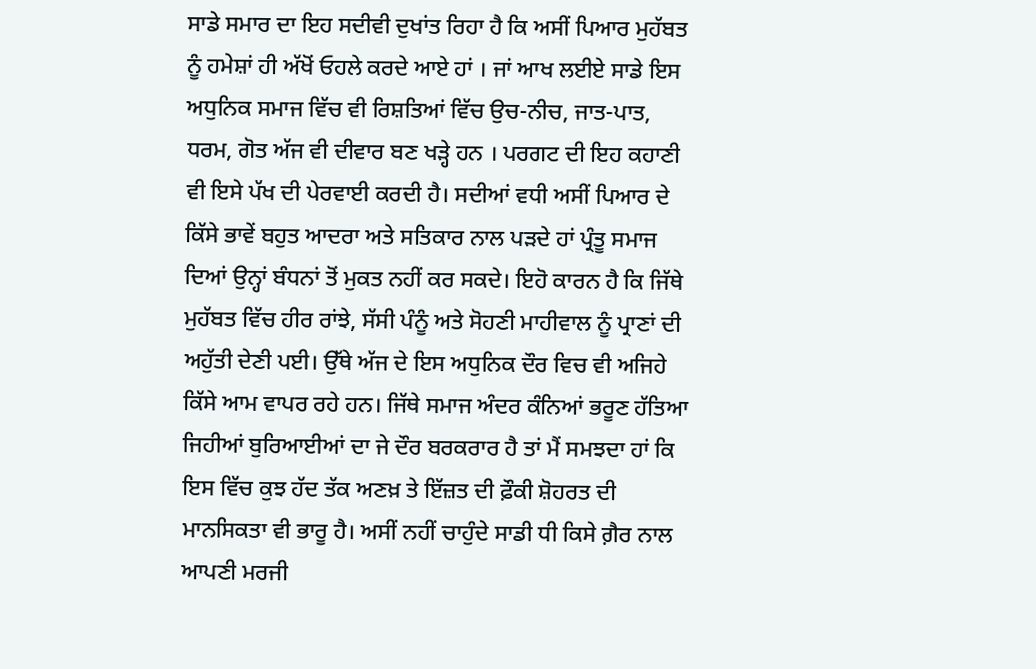ਸਾਡੇ ਸਮਾਰ ਦਾ ਇਹ ਸਦੀਵੀ ਦੁਖਾਂਤ ਰਿਹਾ ਹੈ ਕਿ ਅਸੀਂ ਪਿਆਰ ਮੁਹੱਬਤ ਨੂੰ ਹਮੇਸ਼ਾਂ ਹੀ ਅੱਖੋਂ ਓਹਲੇ ਕਰਦੇ ਆਏ ਹਾਂ । ਜਾਂ ਆਖ ਲਈਏ ਸਾਡੇ ਇਸ ਅਧੁਨਿਕ ਸਮਾਜ ਵਿੱਚ ਵੀ ਰਿਸ਼ਤਿਆਂ ਵਿੱਚ ਉਚ-ਨੀਚ, ਜਾਤ-ਪਾਤ, ਧਰਮ, ਗੋਤ ਅੱਜ ਵੀ ਦੀਵਾਰ ਬਣ ਖੜ੍ਹੇ ਹਨ । ਪਰਗਟ ਦੀ ਇਹ ਕਹਾਣੀ ਵੀ ਇਸੇ ਪੱਖ ਦੀ ਪੇਰਵਾਈ ਕਰਦੀ ਹੈ। ਸਦੀਆਂ ਵਧੀ ਅਸੀਂ ਪਿਆਰ ਦੇ ਕਿੱਸੇ ਭਾਵੇਂ ਬਹੁਤ ਆਦਰਾ ਅਤੇ ਸਤਿਕਾਰ ਨਾਲ ਪੜਦੇ ਹਾਂ ਪ੍ਰੰਤੂ ਸਮਾਜ ਦਿਆਂ ਉਨ੍ਹਾਂ ਬੰਧਨਾਂ ਤੋਂ ਮੁਕਤ ਨਹੀਂ ਕਰ ਸਕਦੇ। ਇਹੋ ਕਾਰਨ ਹੈ ਕਿ ਜਿੱਥੇ ਮੁਹੱਬਤ ਵਿੱਚ ਹੀਰ ਰਾਂਝੇ, ਸੱਸੀ ਪੰਨੂੰ ਅਤੇ ਸੋਹਣੀ ਮਾਹੀਵਾਲ ਨੂੰ ਪ੍ਰਾਣਾਂ ਦੀ ਅਹੁੱਤੀ ਦੇਣੀ ਪਈ। ਉੱਥੇ ਅੱਜ ਦੇ ਇਸ ਅਧੁਨਿਕ ਦੌਰ ਵਿਚ ਵੀ ਅਜਿਹੇ ਕਿੱਸੇ ਆਮ ਵਾਪਰ ਰਹੇ ਹਨ। ਜਿੱਥੇ ਸਮਾਜ ਅੰਦਰ ਕੰਨਿਆਂ ਭਰੂਣ ਹੱਤਿਆ ਜਿਹੀਆਂ ਬੁਰਿਆਈਆਂ ਦਾ ਜੇ ਦੌਰ ਬਰਕਰਾਰ ਹੈ ਤਾਂ ਮੈਂ ਸਮਝਦਾ ਹਾਂ ਕਿ ਇਸ ਵਿੱਚ ਕੁਝ ਹੱਦ ਤੱਕ ਅਣਖ਼ ਤੇ ਇੱਜ਼ਤ ਦੀ ਫ਼ੌਕੀ ਸ਼ੋਹਰਤ ਦੀ ਮਾਨਸਿਕਤਾ ਵੀ ਭਾਰੂ ਹੈ। ਅਸੀਂ ਨਹੀਂ ਚਾਹੁੰਦੇ ਸਾਡੀ ਧੀ ਕਿਸੇ ਗ਼ੈਰ ਨਾਲ ਆਪਣੀ ਮਰਜੀ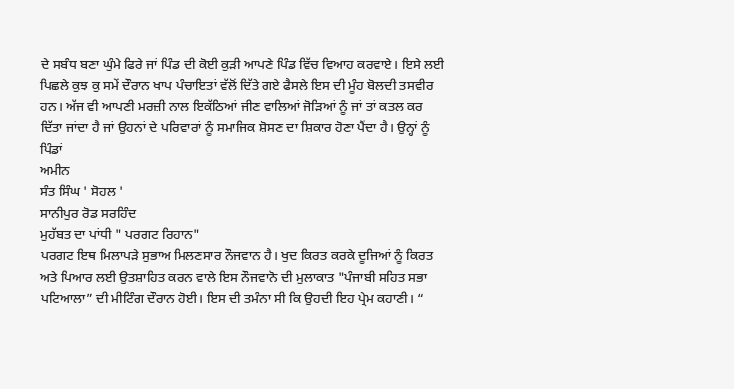ਦੇ ਸਬੰਧ ਬਣਾ ਘੁੰਮੇ ਫਿਰੇ ਜਾਂ ਪਿੰਡ ਦੀ ਕੋਈ ਕੁੜੀ ਆਪਣੇ ਪਿੰਡ ਵਿੱਚ ਵਿਆਹ ਕਰਵਾਏ। ਇਸੇ ਲਈ ਪਿਛਲੇ ਕੁਝ ਕੁ ਸਮੇਂ ਦੌਰਾਨ ਖਾਪ ਪੰਚਾਇਤਾਂ ਵੱਲੋਂ ਦਿੱਤੇ ਗਏ ਫੈਸਲੇ ਇਸ ਦੀ ਮੂੰਹ ਬੋਲਦੀ ਤਸਵੀਰ ਹਨ। ਅੱਜ ਵੀ ਆਪਣੀ ਮਰਜ਼ੀ ਨਾਲ ਇਕੱਠਿਆਂ ਜੀਣ ਵਾਲਿਆਂ ਜੋੜਿਆਂ ਨੂੰ ਜਾਂ ਤਾਂ ਕਤਲ ਕਰ ਦਿੱਤਾ ਜਾਂਦਾ ਹੈ ਜਾਂ ਉਹਨਾਂ ਦੇ ਪਰਿਵਾਰਾਂ ਨੂੰ ਸਮਾਜਿਕ ਸ਼ੋਸਣ ਦਾ ਸ਼ਿਕਾਰ ਹੋਣਾ ਪੈਂਦਾ ਹੈ। ਉਨ੍ਹਾਂ ਨੂੰ ਪਿੰਡਾਂ
ਅਮੀਨ
ਸੰਤ ਸਿੰਘ ' ਸੋਹਲ '
ਸਾਨੀਪੁਰ ਰੋਡ ਸਰਹਿੰਦ
ਮੁਹੱਬਤ ਦਾ ਪਾਂਧੀ " ਪਰਗਟ ਰਿਹਾਨ"
ਪਰਗਟ ਇਥ ਮਿਲਾਪੜੇ ਸੁਭਾਅ ਮਿਲਣਸਾਰ ਨੌਜਵਾਨ ਹੈ। ਖੁਦ ਕਿਰਤ ਕਰਕੇ ਦੂਜਿਆਂ ਨੂੰ ਕਿਰਤ ਅਤੇ ਪਿਆਰ ਲਈ ਉਤਸ਼ਾਹਿਤ ਕਰਨ ਵਾਲੇ ਇਸ ਨੌਜਵਾਨੋ ਦੀ ਮੁਲਾਕਾਤ "ਪੰਜਾਬੀ ਸਹਿਤ ਸਭਾ ਪਟਿਆਲਾ” ਦੀ ਮੀਟਿੰਗ ਦੌਰਾਨ ਹੋਈ। ਇਸ ਦੀ ਤਮੰਨਾ ਸੀ ਕਿ ਉਹਦੀ ਇਹ ਪ੍ਰੇਮ ਕਹਾਣੀ। “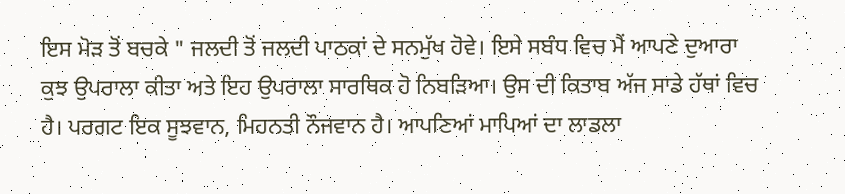ਇਸ ਮੋੜ ਤੋਂ ਬਚਕੇ " ਜਲਦੀ ਤੋਂ ਜਲਦੀ ਪਾਠਕਾਂ ਦੇ ਸਨਮੁੱਖ ਹੋਵੇ। ਇਸੇ ਸਬੰਧ ਵਿਚ ਮੈਂ ਆਪਣੇ ਦੁਆਰਾ ਕੁਝ ਉਪਰਾਲਾ ਕੀਤਾ ਅਤੇ ਇਹ ਉਪਰਾਲਾ ਸਾਰਥਿਕ ਹੋ ਨਿਬੜਿਆ। ਉਸ ਦੀ ਕਿਤਾਬ ਅੱਜ ਸਾਡੇ ਹੱਥਾਂ ਵਿਚ ਹੈ। ਪਰਗਟ ਇਕ ਸੂਝਵਾਨ, ਮਿਹਨਤੀ ਨੌਜਵਾਨ ਹੈ। ਆਪਣਿਆਂ ਮਾਪਿਆਂ ਦਾ ਲਾਡਲਾ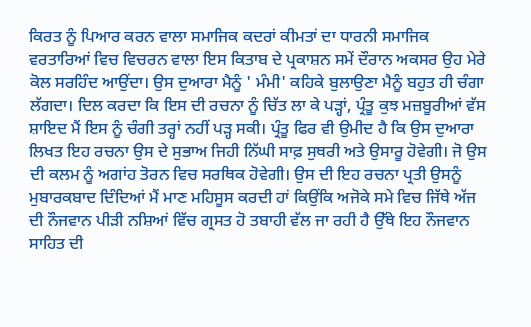ਕਿਰਤ ਨੂੰ ਪਿਆਰ ਕਰਨ ਵਾਲਾ ਸਮਾਜਿਕ ਕਦਰਾਂ ਕੀਮਤਾਂ ਦਾ ਧਾਰਨੀ ਸਮਾਜਿਕ ਵਰਤਾਰਿਆਂ ਵਿਚ ਵਿਚਰਨ ਵਾਲਾ ਇਸ ਕਿਤਾਬ ਦੇ ਪ੍ਰਕਾਸ਼ਨ ਸਮੇਂ ਦੌਰਾਨ ਅਕਸਰ ਉਹ ਮੇਰੇ ਕੋਲ ਸਰਹਿੰਦ ਆਉਂਦਾ। ਉਸ ਦੁਆਰਾ ਮੈਨੂੰ ' ਮੰਮੀ' ਕਹਿਕੇ ਬੁਲਾਉਣਾ ਮੈਨੂੰ ਬਹੁਤ ਹੀ ਚੰਗਾ ਲੱਗਦਾ। ਦਿਲ ਕਰਦਾ ਕਿ ਇਸ ਦੀ ਰਚਨਾ ਨੂੰ ਚਿੱਤ ਲਾ ਕੇ ਪੜ੍ਹਾਂ, ਪ੍ਰੰਤੂ ਕੁਝ ਮਜ਼ਬੂਰੀਆਂ ਵੱਸ ਸ਼ਾਇਦ ਮੈਂ ਇਸ ਨੂੰ ਚੰਗੀ ਤਰ੍ਹਾਂ ਨਹੀਂ ਪੜ੍ਹ ਸਕੀ। ਪ੍ਰੰਤੂ ਫਿਰ ਵੀ ਉਮੀਦ ਹੈ ਕਿ ਉਸ ਦੁਆਰਾ ਲਿਖਤ ਇਹ ਰਚਨਾ ਉਸ ਦੇ ਸੁਭਾਅ ਜਿਹੀ ਨਿੱਘੀ ਸਾਫ਼ ਸੁਥਰੀ ਅਤੇ ਉਸਾਰੂ ਹੋਵੇਗੀ। ਜੋ ਉਸ ਦੀ ਕਲਮ ਨੂੰ ਅਗਾਂਹ ਤੋਰਨ ਵਿਚ ਸਰਥਿਕ ਹੋਵੇਗੀ। ਉਸ ਦੀ ਇਹ ਰਚਨਾ ਪ੍ਰਤੀ ਉਸਨੂੰ ਮੁਬਾਰਕਬਾਦ ਦਿੰਦਿਆਂ ਮੈਂ ਮਾਣ ਮਹਿਸੂਸ ਕਰਦੀ ਹਾਂ ਕਿਉਂਕਿ ਅਜੋਕੇ ਸਮੇ ਵਿਚ ਜਿੱਥੇ ਅੱਜ ਦੀ ਨੌਜਵਾਨ ਪੀੜੀ ਨਸ਼ਿਆਂ ਵਿੱਚ ਗ੍ਰਸਤ ਹੋ ਤਬਾਹੀ ਵੱਲ ਜਾ ਰਹੀ ਹੈ ਉੱਥੇ ਇਹ ਨੌਜਵਾਨ ਸਾਹਿਤ ਦੀ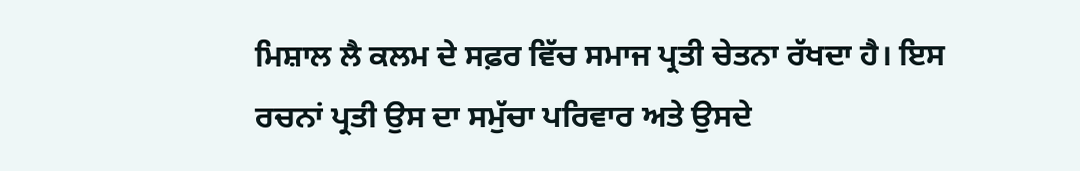ਮਿਸ਼ਾਲ ਲੈ ਕਲਮ ਦੇ ਸਫ਼ਰ ਵਿੱਚ ਸਮਾਜ ਪ੍ਰਤੀ ਚੇਤਨਾ ਰੱਖਦਾ ਹੈ। ਇਸ ਰਚਨਾਂ ਪ੍ਰਤੀ ਉਸ ਦਾ ਸਮੁੱਚਾ ਪਰਿਵਾਰ ਅਤੇ ਉਸਦੇ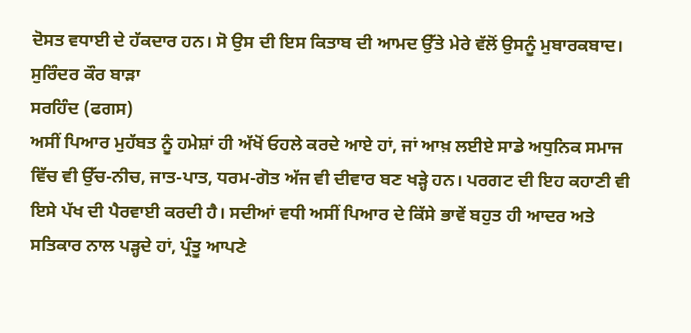ਦੋਸਤ ਵਧਾਈ ਦੇ ਹੱਕਦਾਰ ਹਨ। ਸੋ ਉਸ ਦੀ ਇਸ ਕਿਤਾਬ ਦੀ ਆਮਦ ਉੱਤੇ ਮੇਰੇ ਵੱਲੋਂ ਉਸਨੂੰ ਮੁਬਾਰਕਬਾਦ।
ਸੁਰਿੰਦਰ ਕੌਰ ਬਾੜਾ
ਸਰਹਿੰਦ (ਫਗਸ)
ਅਸੀਂ ਪਿਆਰ ਮੁਹੱਬਤ ਨੂੰ ਹਮੇਸ਼ਾਂ ਹੀ ਅੱਖੋਂ ਓਹਲੇ ਕਰਦੇ ਆਏ ਹਾਂ, ਜਾਂ ਆਖ਼ ਲਈਏ ਸਾਡੇ ਅਧੁਨਿਕ ਸਮਾਜ ਵਿੱਚ ਵੀ ਉੱਚ-ਨੀਚ, ਜਾਤ-ਪਾਤ, ਧਰਮ-ਗੋਤ ਅੱਜ ਵੀ ਦੀਵਾਰ ਬਣ ਖੜ੍ਹੇ ਹਨ। ਪਰਗਟ ਦੀ ਇਹ ਕਹਾਣੀ ਵੀ ਇਸੇ ਪੱਖ ਦੀ ਪੈਰਵਾਈ ਕਰਦੀ ਹੈ। ਸਦੀਆਂ ਵਧੀ ਅਸੀਂ ਪਿਆਰ ਦੇ ਕਿੱਸੇ ਭਾਵੇਂ ਬਹੁਤ ਹੀ ਆਦਰ ਅਤੇ ਸਤਿਕਾਰ ਨਾਲ ਪੜ੍ਹਦੇ ਹਾਂ, ਪ੍ਰੰਤੂ ਆਪਣੇ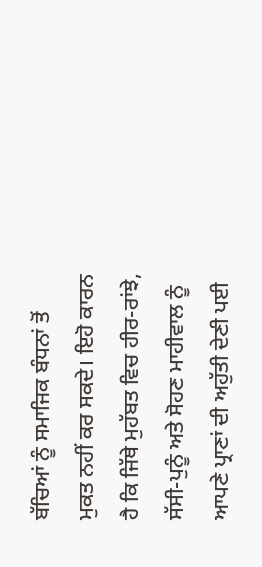ਬੱਚਿਆਂ ਨੂੰ ਸਮਾਜਿਕ ਬੰਧਨਾਂ ਤੋਂ ਮੁਕਤ ਨਹੀਂ ਕਰ ਸਕਦੇ। ਇਹੋ ਕਾਰਨ ਹੈ ਕਿ ਜਿੱਥੇ ਮੁਹੱਬਤ ਵਿਚ ਹੀਰ-ਰਾਂਝੇ, ਸੱਸੀ-ਪੁਨੂੰ ਅਤੇ ਸੋਹਣ ਮਾਹੀਵਾਲ ਨੂੰ ਆਪਣੇ ਪ੍ਰਾਣਾਂ ਦੀ ਅਹੁੱਤੀ ਦੇਣੀ ਪਈ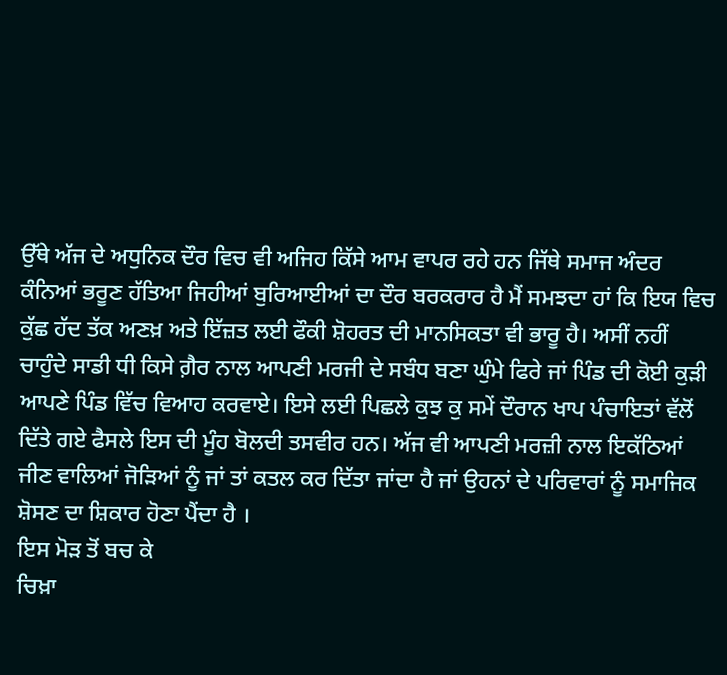ਉੱਥੇ ਅੱਜ ਦੇ ਅਧੁਨਿਕ ਦੌਰ ਵਿਚ ਵੀ ਅਜਿਹ ਕਿੱਸੇ ਆਮ ਵਾਪਰ ਰਹੇ ਹਨ ਜਿੱਥੇ ਸਮਾਜ ਅੰਦਰ ਕੰਨਿਆਂ ਭਰੂਣ ਹੱਤਿਆ ਜਿਹੀਆਂ ਬੁਰਿਆਈਆਂ ਦਾ ਦੌਰ ਬਰਕਰਾਰ ਹੈ ਮੈਂ ਸਮਝਦਾ ਹਾਂ ਕਿ ਇਯ ਵਿਚ ਕੁੱਛ ਹੱਦ ਤੱਕ ਅਣਖ਼ ਅਤੇ ਇੱਜ਼ਤ ਲਈ ਫੌਕੀ ਸ਼ੋਹਰਤ ਦੀ ਮਾਨਸਿਕਤਾ ਵੀ ਭਾਰੂ ਹੈ। ਅਸੀਂ ਨਹੀਂ ਚਾਹੁੰਦੇ ਸਾਡੀ ਧੀ ਕਿਸੇ ਗ਼ੈਰ ਨਾਲ ਆਪਣੀ ਮਰਜੀ ਦੇ ਸਬੰਧ ਬਣਾ ਘੁੰਮੇ ਫਿਰੇ ਜਾਂ ਪਿੰਡ ਦੀ ਕੋਈ ਕੁੜੀ ਆਪਣੇ ਪਿੰਡ ਵਿੱਚ ਵਿਆਹ ਕਰਵਾਏ। ਇਸੇ ਲਈ ਪਿਛਲੇ ਕੁਝ ਕੁ ਸਮੇਂ ਦੌਰਾਨ ਖਾਪ ਪੰਚਾਇਤਾਂ ਵੱਲੋਂ ਦਿੱਤੇ ਗਏ ਫੈਸਲੇ ਇਸ ਦੀ ਮੂੰਹ ਬੋਲਦੀ ਤਸਵੀਰ ਹਨ। ਅੱਜ ਵੀ ਆਪਣੀ ਮਰਜ਼ੀ ਨਾਲ ਇਕੱਠਿਆਂ ਜੀਣ ਵਾਲਿਆਂ ਜੋੜਿਆਂ ਨੂੰ ਜਾਂ ਤਾਂ ਕਤਲ ਕਰ ਦਿੱਤਾ ਜਾਂਦਾ ਹੈ ਜਾਂ ਉਹਨਾਂ ਦੇ ਪਰਿਵਾਰਾਂ ਨੂੰ ਸਮਾਜਿਕ ਸ਼ੋਸਣ ਦਾ ਸ਼ਿਕਾਰ ਹੋਣਾ ਪੈਂਦਾ ਹੈ ।
ਇਸ ਮੋੜ ਤੋਂ ਬਚ ਕੇ
ਚਿਖ਼ਾ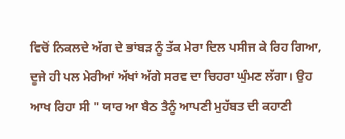ਵਿਚੋਂ ਨਿਕਲਦੇ ਅੱਗ ਦੇ ਭਾਂਬੜ ਨੂੰ ਤੱਕ ਮੇਰਾ ਦਿਲ ਪਸੀਜ ਕੇ ਰਿਹ ਗਿਆ, ਦੂਜੇ ਹੀ ਪਲ ਮੇਰੀਆਂ ਅੱਖਾਂ ਅੱਗੇ ਸਰਵ ਦਾ ਚਿਹਰਾ ਘੁੰਮਣ ਲੱਗਾ। ਉਹ ਆਖ ਰਿਹਾ ਸੀ " ਯਾਰ ਆ ਬੈਠ ਤੈਨੂੰ ਆਪਣੀ ਮੁਹੱਬਤ ਦੀ ਕਹਾਣੀ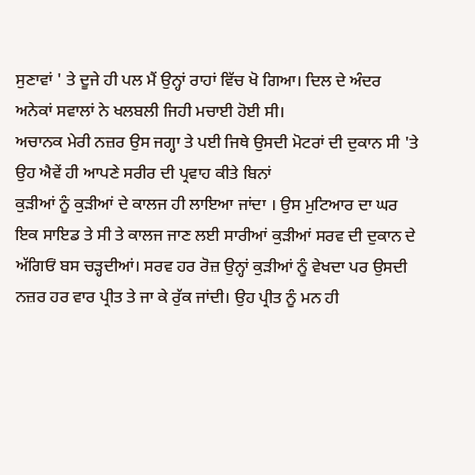ਸੁਣਾਵਾਂ ' ਤੇ ਦੂਜੇ ਹੀ ਪਲ ਮੈਂ ਉਨ੍ਹਾਂ ਰਾਹਾਂ ਵਿੱਚ ਖੋ ਗਿਆ। ਦਿਲ ਦੇ ਅੰਦਰ ਅਨੇਕਾਂ ਸਵਾਲਾਂ ਨੇ ਖਲਬਲੀ ਜਿਹੀ ਮਚਾਈ ਹੋਈ ਸੀ।
ਅਚਾਨਕ ਮੇਰੀ ਨਜ਼ਰ ਉਸ ਜਗ੍ਹਾ ਤੇ ਪਈ ਜਿਥੇ ਉਸਦੀ ਮੋਟਰਾਂ ਦੀ ਦੁਕਾਨ ਸੀ 'ਤੇ ਉਹ ਐਵੇਂ ਹੀ ਆਪਣੇ ਸਰੀਰ ਦੀ ਪ੍ਰਵਾਹ ਕੀਤੇ ਬਿਨਾਂ
ਕੁੜੀਆਂ ਨੂੰ ਕੁੜੀਆਂ ਦੇ ਕਾਲਜ ਹੀ ਲਾਇਆ ਜਾਂਦਾ । ਉਸ ਮੁਟਿਆਰ ਦਾ ਘਰ ਇਕ ਸਾਇਡ ਤੇ ਸੀ ਤੇ ਕਾਲਜ ਜਾਣ ਲਈ ਸਾਰੀਆਂ ਕੁੜੀਆਂ ਸਰਵ ਦੀ ਦੁਕਾਨ ਦੇ ਅੱਗਿਓਂ ਬਸ ਚੜ੍ਹਦੀਆਂ। ਸਰਵ ਹਰ ਰੋਜ਼ ਉਨ੍ਹਾਂ ਕੁੜੀਆਂ ਨੂੰ ਵੇਖਦਾ ਪਰ ਉਸਦੀ ਨਜ਼ਰ ਹਰ ਵਾਰ ਪ੍ਰੀਤ ਤੇ ਜਾ ਕੇ ਰੁੱਕ ਜਾਂਦੀ। ਉਹ ਪ੍ਰੀਤ ਨੂੰ ਮਨ ਹੀ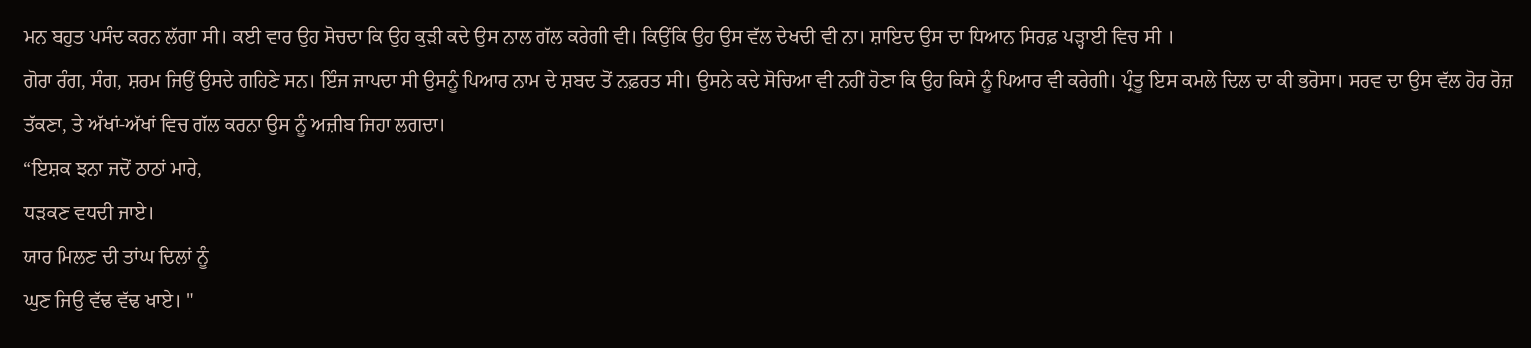ਮਨ ਬਹੁਤ ਪਸੰਦ ਕਰਨ ਲੱਗਾ ਸੀ। ਕਈ ਵਾਰ ਉਹ ਸੋਚਦਾ ਕਿ ਉਹ ਕੁੜੀ ਕਦੇ ਉਸ ਨਾਲ ਗੱਲ ਕਰੇਗੀ ਵੀ। ਕਿਉਂਕਿ ਉਹ ਉਸ ਵੱਲ ਦੇਖਦੀ ਵੀ ਨਾ। ਸ਼ਾਇਦ ਉਸ ਦਾ ਧਿਆਨ ਸਿਰਫ਼ ਪੜ੍ਹਾਈ ਵਿਚ ਸੀ ।
ਗੋਰਾ ਰੰਗ, ਸੰਗ, ਸ਼ਰਮ ਜਿਉਂ ਉਸਦੇ ਗਹਿਣੇ ਸਨ। ਇੰਜ ਜਾਪਦਾ ਸੀ ਉਸਨੂੰ ਪਿਆਰ ਨਾਮ ਦੇ ਸ਼ਬਦ ਤੋਂ ਨਫ਼ਰਤ ਸੀ। ਉਸਨੇ ਕਦੇ ਸੋਚਿਆ ਵੀ ਨਹੀਂ ਹੋਣਾ ਕਿ ਉਹ ਕਿਸੇ ਨੂੰ ਪਿਆਰ ਵੀ ਕਰੇਗੀ। ਪ੍ਰੰਤੂ ਇਸ ਕਮਲੇ ਦਿਲ ਦਾ ਕੀ ਭਰੋਸਾ। ਸਰਵ ਦਾ ਉਸ ਵੱਲ ਹੋਰ ਰੋਜ਼ ਤੱਕਣਾ, ਤੇ ਅੱਖਾਂ-ਅੱਖਾਂ ਵਿਚ ਗੱਲ ਕਰਨਾ ਉਸ ਨੂੰ ਅਜ਼ੀਬ ਜਿਹਾ ਲਗਦਾ।
“ਇਸ਼ਕ ਝਨਾ ਜਦੋਂ ਠਾਠਾਂ ਮਾਰੇ,
ਧੜਕਣ ਵਧਦੀ ਜਾਏ।
ਯਾਰ ਮਿਲਣ ਦੀ ਤਾਂਘ ਦਿਲਾਂ ਨੂੰ
ਘੁਣ ਜਿਉ ਵੱਢ ਵੱਢ ਖਾਏ। "